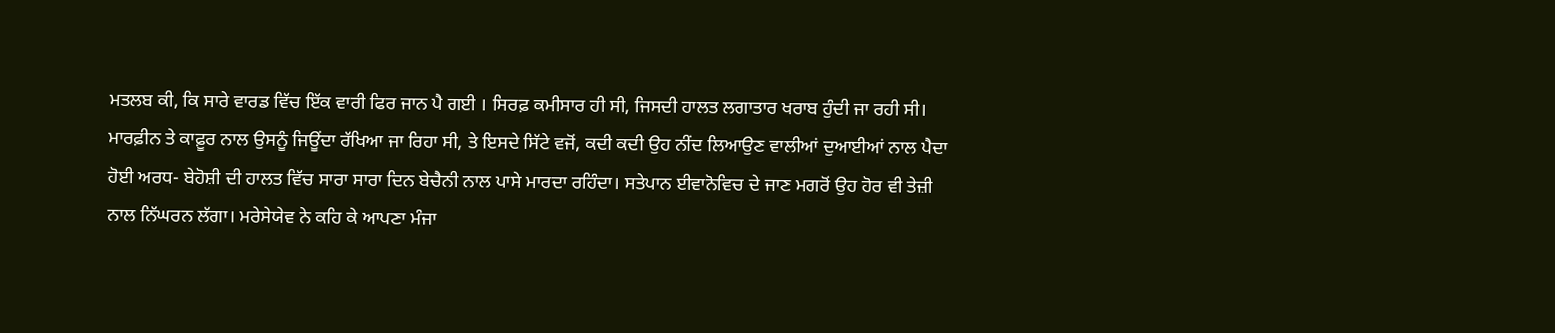ਮਤਲਬ ਕੀ, ਕਿ ਸਾਰੇ ਵਾਰਡ ਵਿੱਚ ਇੱਕ ਵਾਰੀ ਫਿਰ ਜਾਨ ਪੈ ਗਈ । ਸਿਰਫ਼ ਕਮੀਸਾਰ ਹੀ ਸੀ, ਜਿਸਦੀ ਹਾਲਤ ਲਗਾਤਾਰ ਖਰਾਬ ਹੁੰਦੀ ਜਾ ਰਹੀ ਸੀ।
ਮਾਰਫ਼ੀਨ ਤੇ ਕਾਫ਼ੂਰ ਨਾਲ ਉਸਨੂੰ ਜਿਊਂਦਾ ਰੱਖਿਆ ਜਾ ਰਿਹਾ ਸੀ, ਤੇ ਇਸਦੇ ਸਿੱਟੇ ਵਜੋਂ, ਕਦੀ ਕਦੀ ਉਹ ਨੀਂਦ ਲਿਆਉਣ ਵਾਲੀਆਂ ਦੁਆਈਆਂ ਨਾਲ ਪੈਦਾ ਹੋਈ ਅਰਧ- ਬੇਹੋਸ਼ੀ ਦੀ ਹਾਲਤ ਵਿੱਚ ਸਾਰਾ ਸਾਰਾ ਦਿਨ ਬੇਚੈਨੀ ਨਾਲ ਪਾਸੇ ਮਾਰਦਾ ਰਹਿੰਦਾ। ਸਤੇਪਾਨ ਈਵਾਨੋਵਿਚ ਦੇ ਜਾਣ ਮਗਰੋਂ ਉਹ ਹੋਰ ਵੀ ਤੇਜ਼ੀ ਨਾਲ ਨਿੱਘਰਨ ਲੱਗਾ। ਮਰੇਸੇਯੇਵ ਨੇ ਕਹਿ ਕੇ ਆਪਣਾ ਮੰਜਾ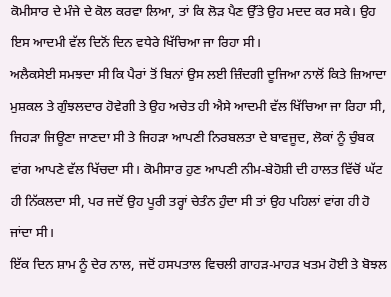ਕੋਮੀਸਾਰ ਦੇ ਮੰਜੇ ਦੇ ਕੋਲ ਕਰਵਾ ਲਿਆ, ਤਾਂ ਕਿ ਲੋੜ ਪੈਣ ਉੱਤੇ ਉਹ ਮਦਦ ਕਰ ਸਕੇ। ਉਹ ਇਸ ਆਦਮੀ ਵੱਲ ਦਿਨੋਂ ਦਿਨ ਵਧੇਰੇ ਖਿੱਚਿਆ ਜਾ ਰਿਹਾ ਸੀ।
ਅਲੈਕਸੇਈ ਸਮਝਦਾ ਸੀ ਕਿ ਪੈਰਾਂ ਤੋਂ ਬਿਨਾਂ ਉਸ ਲਈ ਜ਼ਿੰਦਗੀ ਦੂਜਿਆ ਨਾਲੋਂ ਕਿਤੇ ਜ਼ਿਆਦਾ ਮੁਸ਼ਕਲ ਤੇ ਗੁੰਝਲਦਾਰ ਹੋਵੇਗੀ ਤੇ ਉਹ ਅਚੇਤ ਹੀ ਐਸੇ ਆਦਮੀ ਵੱਲ ਖਿੱਚਿਆ ਜਾ ਰਿਹਾ ਸੀ, ਜਿਹੜਾ ਜਿਊਣਾ ਜਾਣਦਾ ਸੀ ਤੇ ਜਿਹੜਾ ਆਪਣੀ ਨਿਰਬਲਤਾ ਦੇ ਬਾਵਜੂਦ, ਲੋਕਾਂ ਨੂੰ ਚੁੰਬਕ ਵਾਂਗ ਆਪਣੇ ਵੱਲ ਖਿੱਚਦਾ ਸੀ। ਕੋਮੀਸਾਰ ਹੁਣ ਆਪਣੀ ਨੀਮ-ਬੇਹੋਸ਼ੀ ਦੀ ਹਾਲਤ ਵਿੱਚੋਂ ਘੱਟ ਹੀ ਨਿੱਕਲਦਾ ਸੀ, ਪਰ ਜਦੋਂ ਉਹ ਪੂਰੀ ਤਰ੍ਹਾਂ ਚੇਤੰਨ ਹੁੰਦਾ ਸੀ ਤਾਂ ਉਹ ਪਹਿਲਾਂ ਵਾਂਗ ਹੀ ਹੋ ਜਾਂਦਾ ਸੀ।
ਇੱਕ ਦਿਨ ਸ਼ਾਮ ਨੂੰ ਦੇਰ ਨਾਲ, ਜਦੋਂ ਹਸਪਤਾਲ ਵਿਚਲੀ ਗਾਹੜ-ਮਾਹੜ ਖਤਮ ਹੋਈ ਤੇ ਬੋਝਲ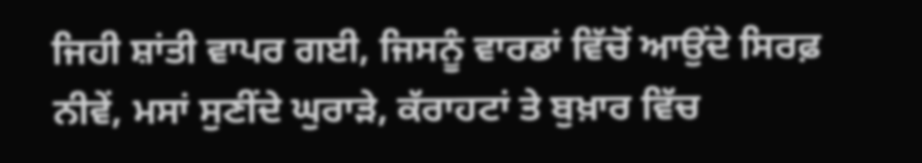ਜਿਹੀ ਸ਼ਾਂਤੀ ਵਾਪਰ ਗਈ, ਜਿਸਨੂੰ ਵਾਰਡਾਂ ਵਿੱਚੋਂ ਆਉਂਦੇ ਸਿਰਫ਼ ਨੀਵੇਂ, ਮਸਾਂ ਸੁਣੀਂਦੇ ਘੁਰਾੜੇ, ਕੱਰਾਹਟਾਂ ਤੇ ਬੁਖ਼ਾਰ ਵਿੱਚ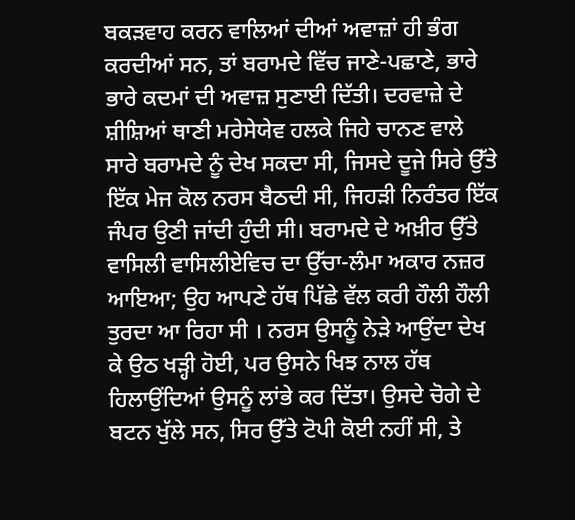ਬਕੜਵਾਹ ਕਰਨ ਵਾਲਿਆਂ ਦੀਆਂ ਅਵਾਜ਼ਾਂ ਹੀ ਭੰਗ ਕਰਦੀਆਂ ਸਨ, ਤਾਂ ਬਰਾਮਦੇ ਵਿੱਚ ਜਾਣੇ-ਪਛਾਣੇ, ਭਾਰੇ ਭਾਰੇ ਕਦਮਾਂ ਦੀ ਅਵਾਜ਼ ਸੁਣਾਈ ਦਿੱਤੀ। ਦਰਵਾਜ਼ੇ ਦੇ ਸ਼ੀਸ਼ਿਆਂ ਥਾਣੀ ਮਰੇਸੇਯੇਵ ਹਲਕੇ ਜਿਹੇ ਚਾਨਣ ਵਾਲੇ ਸਾਰੇ ਬਰਾਮਦੇ ਨੂੰ ਦੇਖ ਸਕਦਾ ਸੀ, ਜਿਸਦੇ ਦੂਜੇ ਸਿਰੇ ਉੱਤੇ ਇੱਕ ਮੇਜ ਕੋਲ ਨਰਸ ਬੈਠਦੀ ਸੀ, ਜਿਹੜੀ ਨਿਰੰਤਰ ਇੱਕ ਜੰਪਰ ਉਣੀ ਜਾਂਦੀ ਹੁੰਦੀ ਸੀ। ਬਰਾਮਦੇ ਦੇ ਅਖ਼ੀਰ ਉੱਤੇ ਵਾਸਿਲੀ ਵਾਸਿਲੀਏਵਿਚ ਦਾ ਉੱਚਾ-ਲੰਮਾ ਅਕਾਰ ਨਜ਼ਰ ਆਇਆ; ਉਹ ਆਪਣੇ ਹੱਥ ਪਿੱਛੇ ਵੱਲ ਕਰੀ ਹੌਲੀ ਹੌਲੀ ਤੁਰਦਾ ਆ ਰਿਹਾ ਸੀ । ਨਰਸ ਉਸਨੂੰ ਨੇੜੇ ਆਉਂਦਾ ਦੇਖ ਕੇ ਉਠ ਖੜ੍ਹੀ ਹੋਈ, ਪਰ ਉਸਨੇ ਖਿਝ ਨਾਲ ਹੱਥ ਹਿਲਾਉਂਦਿਆਂ ਉਸਨੂੰ ਲਾਂਭੇ ਕਰ ਦਿੱਤਾ। ਉਸਦੇ ਚੋਗੇ ਦੇ ਬਟਨ ਖੁੱਲੇ ਸਨ, ਸਿਰ ਉੱਤੇ ਟੋਪੀ ਕੋਈ ਨਹੀਂ ਸੀ, ਤੇ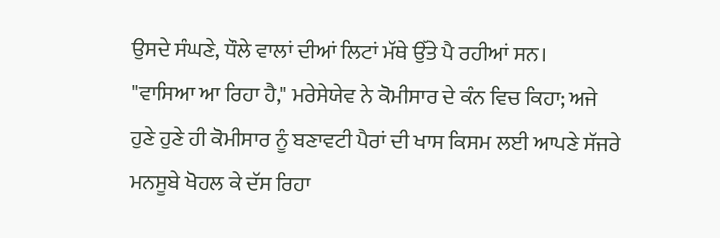ਉਸਦੇ ਸੰਘਣੇ, ਧੌਲੇ ਵਾਲਾਂ ਦੀਆਂ ਲਿਟਾਂ ਮੱਥੇ ਉੱਤੇ ਪੈ ਰਹੀਆਂ ਸਨ।
"ਵਾਸਿਆ ਆ ਰਿਹਾ ਹੈ," ਮਰੇਸੇਯੇਵ ਨੇ ਕੋਮੀਸਾਰ ਦੇ ਕੰਨ ਵਿਚ ਕਿਹਾ; ਅਜੇ ਹੁਣੇ ਹੁਣੇ ਹੀ ਕੋਮੀਸਾਰ ਨੂੰ ਬਣਾਵਟੀ ਪੈਰਾਂ ਦੀ ਖਾਸ ਕਿਸਮ ਲਈ ਆਪਣੇ ਸੱਜਰੇ ਮਨਸੂਬੇ ਖੋਹਲ ਕੇ ਦੱਸ ਰਿਹਾ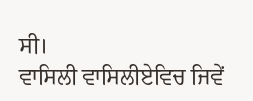ਸੀ।
ਵਾਸਿਲੀ ਵਾਸਿਲੀਏਵਿਚ ਜਿਵੇਂ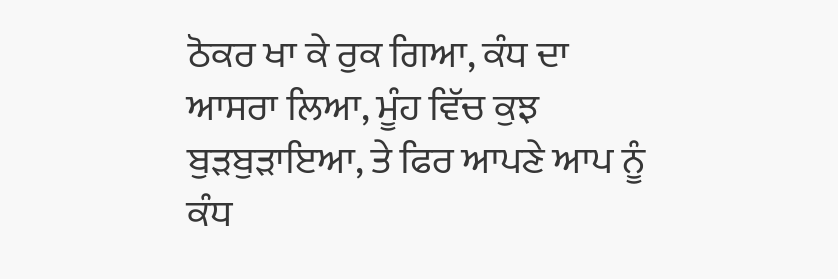ਠੋਕਰ ਖਾ ਕੇ ਰੁਕ ਗਿਆ, ਕੰਧ ਦਾ ਆਸਰਾ ਲਿਆ, ਮੂੰਹ ਵਿੱਚ ਕੁਝ ਬੁੜਬੁੜਾਇਆ, ਤੇ ਫਿਰ ਆਪਣੇ ਆਪ ਨੂੰ ਕੰਧ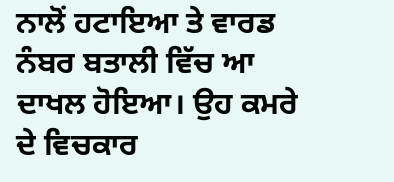ਨਾਲੋਂ ਹਟਾਇਆ ਤੇ ਵਾਰਡ ਨੰਬਰ ਬਤਾਲੀ ਵਿੱਚ ਆ ਦਾਖਲ ਹੋਇਆ। ਉਹ ਕਮਰੇ ਦੇ ਵਿਚਕਾਰ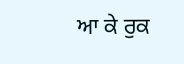ਆ ਕੇ ਰੁਕ